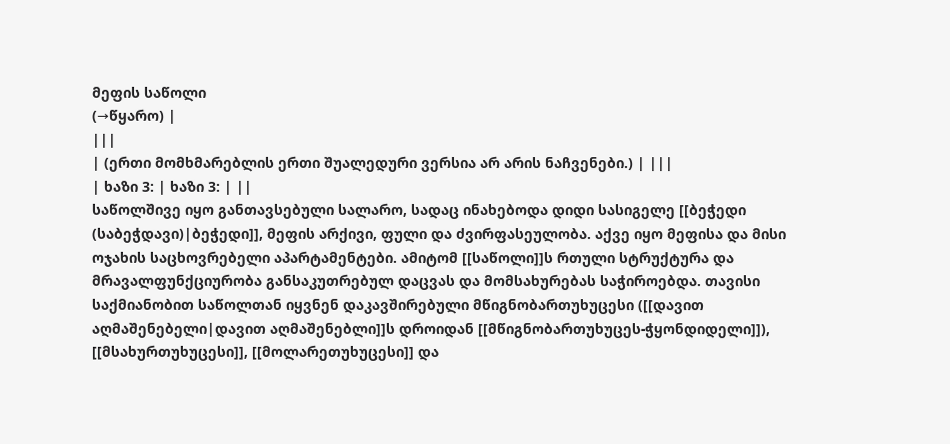მეფის საწოლი
(→წყარო) |
|||
| (ერთი მომხმარებლის ერთი შუალედური ვერსია არ არის ნაჩვენები.) | |||
| ხაზი 3: | ხაზი 3: | ||
საწოლშივე იყო განთავსებული სალარო, სადაც ინახებოდა დიდი სასიგელე [[ბეჭედი (საბეჭდავი)|ბეჭედი]], მეფის არქივი, ფული და ძვირფასეულობა. აქვე იყო მეფისა და მისი ოჯახის საცხოვრებელი აპარტამენტები. ამიტომ [[საწოლი]]ს რთული სტრუქტურა და მრავალფუნქციურობა განსაკუთრებულ დაცვას და მომსახურებას საჭიროებდა. თავისი საქმიანობით საწოლთან იყვნენ დაკავშირებული მწიგნობართუხუცესი ([[დავით აღმაშენებელი|დავით აღმაშენებლი]]ს დროიდან [[მწიგნობართუხუცეს-ჭყონდიდელი]]), [[მსახურთუხუცესი]], [[მოლარეთუხუცესი]] და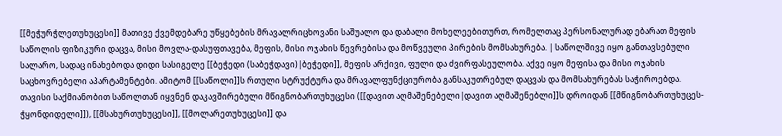[[მეჭურჭლეთუხუცესი]] მათივე ქვემდებარე უწყებების მრავალრიცხოვანი საშუალო და დაბალი მოხელეებითურთ, რომელთაც პერსონალურად ებარათ მეფის საწოლის ფიზიკური დაცვა, მისი მოვლა-დასუფთავება, მეფის, მისი ოჯახის წევრებისა და მოწვეული პირების მომსახურება. | საწოლშივე იყო განთავსებული სალარო, სადაც ინახებოდა დიდი სასიგელე [[ბეჭედი (საბეჭდავი)|ბეჭედი]], მეფის არქივი, ფული და ძვირფასეულობა. აქვე იყო მეფისა და მისი ოჯახის საცხოვრებელი აპარტამენტები. ამიტომ [[საწოლი]]ს რთული სტრუქტურა და მრავალფუნქციურობა განსაკუთრებულ დაცვას და მომსახურებას საჭიროებდა. თავისი საქმიანობით საწოლთან იყვნენ დაკავშირებული მწიგნობართუხუცესი ([[დავით აღმაშენებელი|დავით აღმაშენებლი]]ს დროიდან [[მწიგნობართუხუცეს-ჭყონდიდელი]]), [[მსახურთუხუცესი]], [[მოლარეთუხუცესი]] და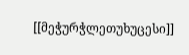[[მეჭურჭლეთუხუცესი]]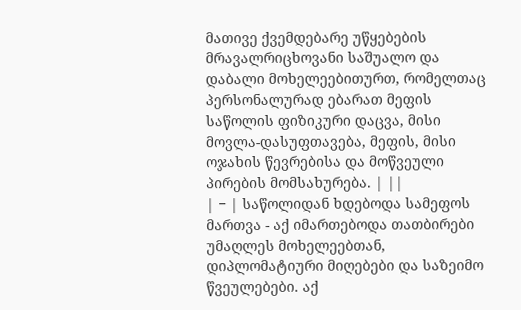მათივე ქვემდებარე უწყებების მრავალრიცხოვანი საშუალო და დაბალი მოხელეებითურთ, რომელთაც პერსონალურად ებარათ მეფის საწოლის ფიზიკური დაცვა, მისი მოვლა-დასუფთავება, მეფის, მისი ოჯახის წევრებისა და მოწვეული პირების მომსახურება. | ||
| − | საწოლიდან ხდებოდა სამეფოს მართვა - აქ იმართებოდა თათბირები უმაღლეს მოხელეებთან, დიპლომატიური მიღებები და საზეიმო წვეულებები. აქ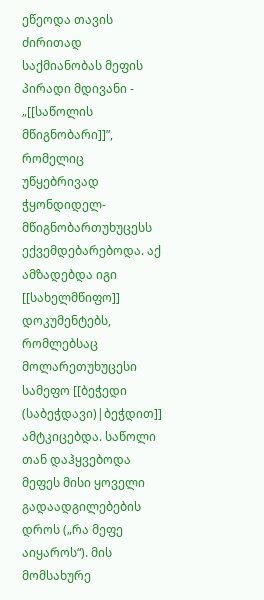ეწეოდა თავის ძირითად საქმიანობას მეფის პირადი მდივანი - „[[საწოლის მწიგნობარი]]”, რომელიც უწყებრივად ჭყონდიდელ-მწიგნობართუხუცესს ექვემდებარებოდა. აქ ამზადებდა იგი [[სახელმწიფო]] დოკუმენტებს, რომლებსაც მოლარეთუხუცესი სამეფო [[ბეჭედი (საბეჭდავი)|ბეჭდით]] ამტკიცებდა. საწოლი თან დაჰყვებოდა მეფეს მისი ყოველი გადაადგილებების დროს („რა მეფე აიყაროს“). მის მომსახურე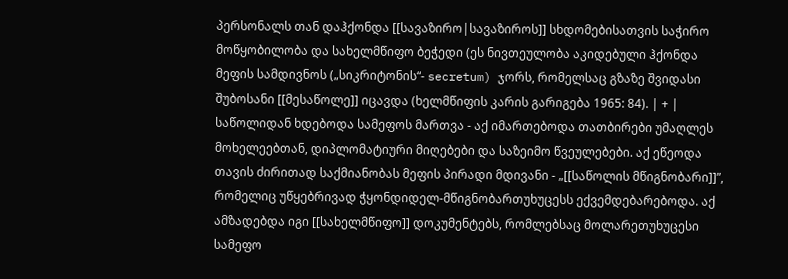პერსონალს თან დაჰქონდა [[სავაზირო|სავაზიროს]] სხდომებისათვის საჭირო მოწყობილობა და სახელმწიფო ბეჭედი (ეს ნივთეულობა აკიდებული ჰქონდა მეფის სამდივნოს („სიკრიტონის“- secretum) ჯორს, რომელსაც გზაზე შვიდასი შუბოსანი [[მესაწოლე]] იცავდა (ხელმწიფის კარის გარიგება 1965: 84). | + | საწოლიდან ხდებოდა სამეფოს მართვა - აქ იმართებოდა თათბირები უმაღლეს მოხელეებთან, დიპლომატიური მიღებები და საზეიმო წვეულებები. აქ ეწეოდა თავის ძირითად საქმიანობას მეფის პირადი მდივანი - „[[საწოლის მწიგნობარი]]”, რომელიც უწყებრივად ჭყონდიდელ-მწიგნობართუხუცესს ექვემდებარებოდა. აქ ამზადებდა იგი [[სახელმწიფო]] დოკუმენტებს, რომლებსაც მოლარეთუხუცესი სამეფო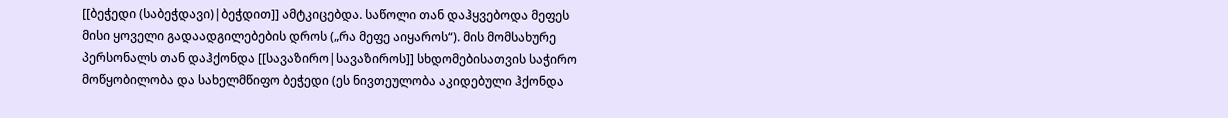[[ბეჭედი (საბეჭდავი)|ბეჭდით]] ამტკიცებდა. საწოლი თან დაჰყვებოდა მეფეს მისი ყოველი გადაადგილებების დროს („რა მეფე აიყაროს“). მის მომსახურე პერსონალს თან დაჰქონდა [[სავაზირო|სავაზიროს]] სხდომებისათვის საჭირო მოწყობილობა და სახელმწიფო ბეჭედი (ეს ნივთეულობა აკიდებული ჰქონდა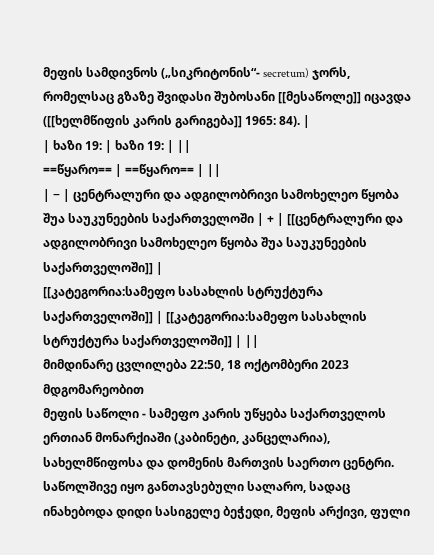მეფის სამდივნოს („სიკრიტონის“- secretum) ჯორს, რომელსაც გზაზე შვიდასი შუბოსანი [[მესაწოლე]] იცავდა ([[ხელმწიფის კარის გარიგება]] 1965: 84). |
| ხაზი 19: | ხაზი 19: | ||
==წყარო== | ==წყარო== | ||
| − | ცენტრალური და ადგილობრივი სამოხელეო წყობა შუა საუკუნეების საქართველოში | + | [[ცენტრალური და ადგილობრივი სამოხელეო წყობა შუა საუკუნეების საქართველოში]] |
[[კატეგორია:სამეფო სასახლის სტრუქტურა საქართველოში]] | [[კატეგორია:სამეფო სასახლის სტრუქტურა საქართველოში]] | ||
მიმდინარე ცვლილება 22:50, 18 ოქტომბერი 2023 მდგომარეობით
მეფის საწოლი - სამეფო კარის უწყება საქართველოს ერთიან მონარქიაში (კაბინეტი, კანცელარია), სახელმწიფოსა და დომენის მართვის საერთო ცენტრი.
საწოლშივე იყო განთავსებული სალარო, სადაც ინახებოდა დიდი სასიგელე ბეჭედი, მეფის არქივი, ფული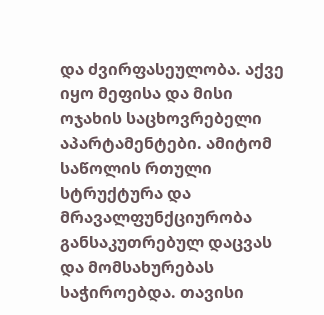და ძვირფასეულობა. აქვე იყო მეფისა და მისი ოჯახის საცხოვრებელი აპარტამენტები. ამიტომ საწოლის რთული სტრუქტურა და მრავალფუნქციურობა განსაკუთრებულ დაცვას და მომსახურებას საჭიროებდა. თავისი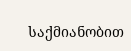საქმიანობით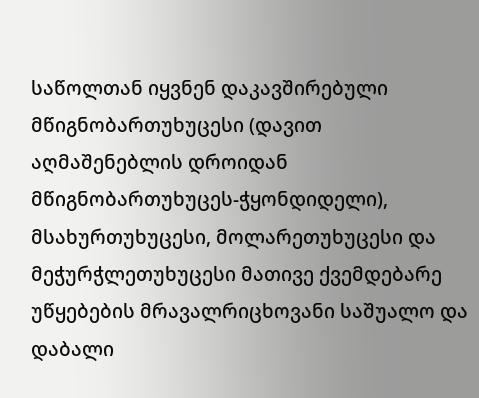საწოლთან იყვნენ დაკავშირებული მწიგნობართუხუცესი (დავით აღმაშენებლის დროიდან მწიგნობართუხუცეს-ჭყონდიდელი), მსახურთუხუცესი, მოლარეთუხუცესი და მეჭურჭლეთუხუცესი მათივე ქვემდებარე უწყებების მრავალრიცხოვანი საშუალო და დაბალი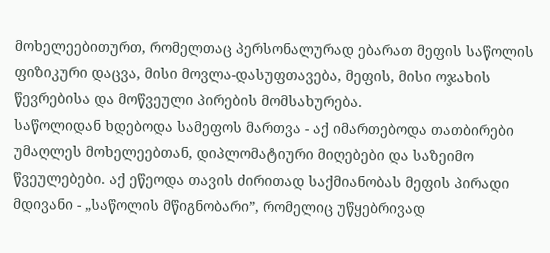მოხელეებითურთ, რომელთაც პერსონალურად ებარათ მეფის საწოლის ფიზიკური დაცვა, მისი მოვლა-დასუფთავება, მეფის, მისი ოჯახის წევრებისა და მოწვეული პირების მომსახურება.
საწოლიდან ხდებოდა სამეფოს მართვა - აქ იმართებოდა თათბირები უმაღლეს მოხელეებთან, დიპლომატიური მიღებები და საზეიმო წვეულებები. აქ ეწეოდა თავის ძირითად საქმიანობას მეფის პირადი მდივანი - „საწოლის მწიგნობარი”, რომელიც უწყებრივად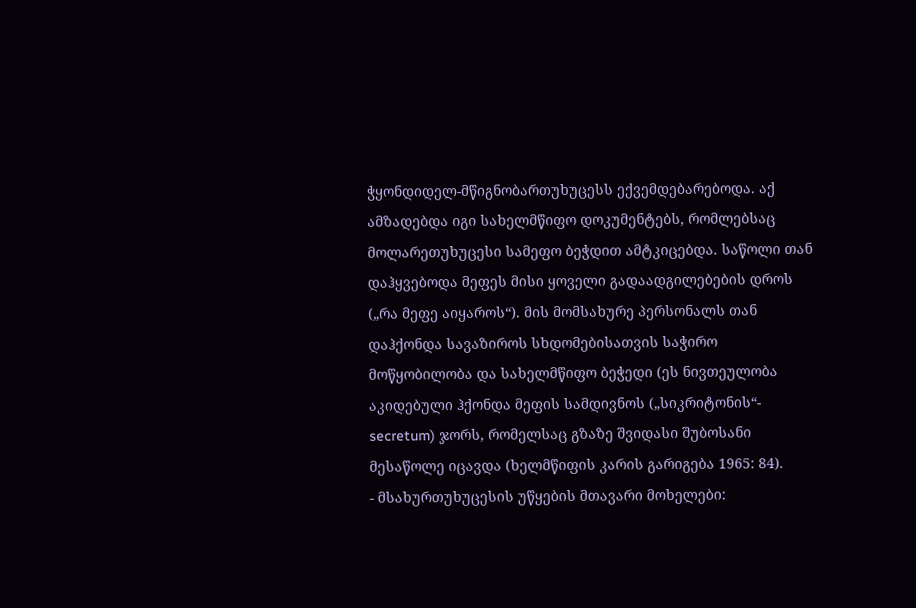ჭყონდიდელ-მწიგნობართუხუცესს ექვემდებარებოდა. აქ ამზადებდა იგი სახელმწიფო დოკუმენტებს, რომლებსაც მოლარეთუხუცესი სამეფო ბეჭდით ამტკიცებდა. საწოლი თან დაჰყვებოდა მეფეს მისი ყოველი გადაადგილებების დროს („რა მეფე აიყაროს“). მის მომსახურე პერსონალს თან დაჰქონდა სავაზიროს სხდომებისათვის საჭირო მოწყობილობა და სახელმწიფო ბეჭედი (ეს ნივთეულობა აკიდებული ჰქონდა მეფის სამდივნოს („სიკრიტონის“- secretum) ჯორს, რომელსაც გზაზე შვიდასი შუბოსანი მესაწოლე იცავდა (ხელმწიფის კარის გარიგება 1965: 84).
- მსახურთუხუცესის უწყების მთავარი მოხელები: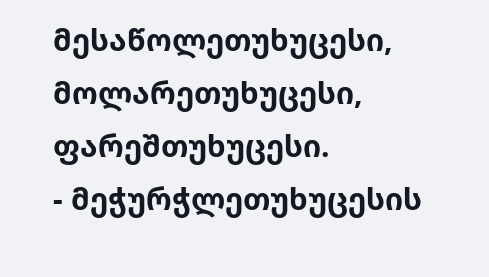მესაწოლეთუხუცესი, მოლარეთუხუცესი, ფარეშთუხუცესი.
- მეჭურჭლეთუხუცესის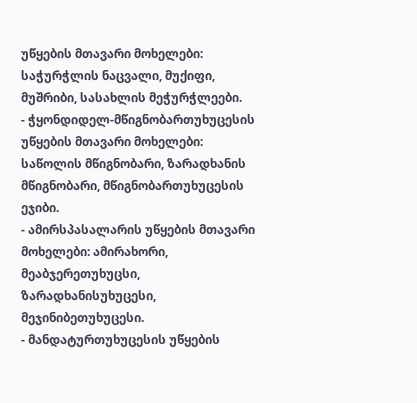უწყების მთავარი მოხელები: საჭურჭლის ნაცვალი, მუქიფი, მუშრიბი, სასახლის მეჭურჭლეები.
- ჭყონდიდელ-მწიგნობართუხუცესის უწყების მთავარი მოხელები: საწოლის მწიგნობარი, ზარადხანის მწიგნობარი, მწიგნობართუხუცესის ეჯიბი.
- ამირსპასალარის უწყების მთავარი მოხელები: ამირახორი, მეაბჯერეთუხუცსი, ზარადხანისუხუცესი, მეჯინიბეთუხუცესი.
- მანდატურთუხუცესის უწყების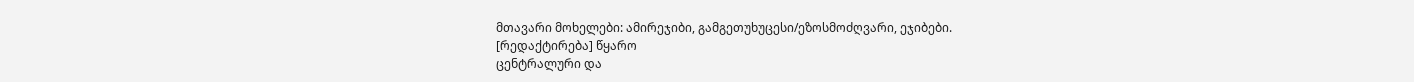მთავარი მოხელები: ამირეჯიბი, გამგეთუხუცესი/ეზოსმოძღვარი, ეჯიბები.
[რედაქტირება] წყარო
ცენტრალური და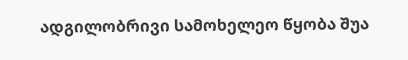ადგილობრივი სამოხელეო წყობა შუა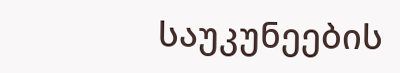საუკუნეების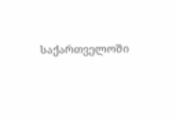საქართველოში